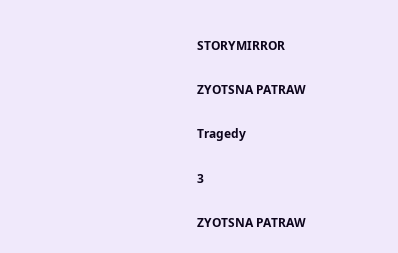STORYMIRROR

ZYOTSNA PATRAW

Tragedy

3

ZYOTSNA PATRAW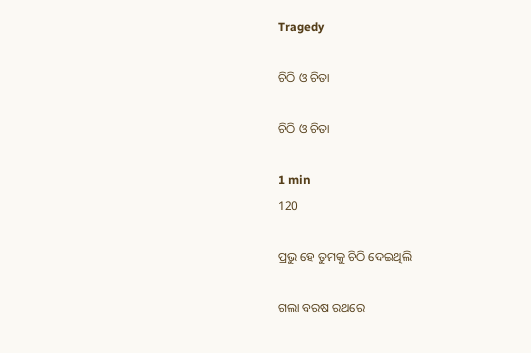Tragedy

ଚିଠି ଓ ଚିତା

ଚିଠି ଓ ଚିତା

1 min
120

ପ୍ରଭୁ ହେ ତୁମକୁ ଚିଠି ଦେଇଥିଲି

ଗଲା ବରଷ ରଥରେ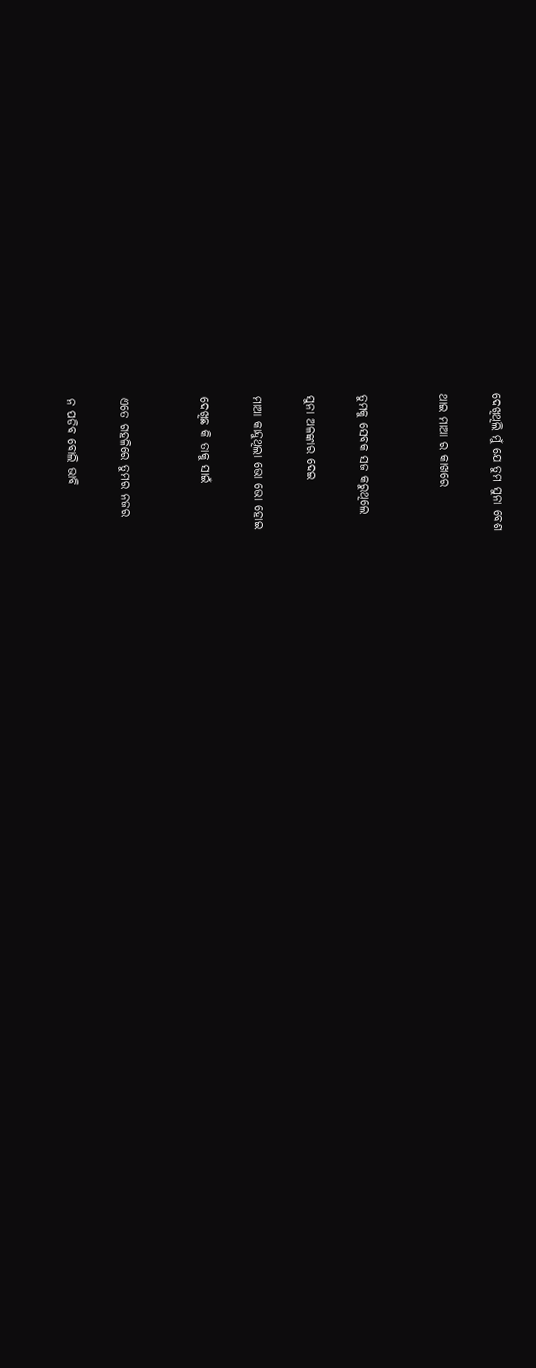ଦେଖିଥିଲି ମୁଁ ଯେ ତୁମ ସୁନା ବେଶ

ଥାଇ ମାଆ ର କାଖରେ


ତୁମକୁ ସେବକ ସଜ କରୁଥିଲେ

ସୁନା ଅଳଙ୍କାର ଦେଇ

ମାଆ କାନ୍ଦୁଥିଲା ଭୋ ଭୋ ହୋଇ

ଦେଖିଛ କି ତାକୁ ସାଇଁ


ଏତେ ଗହଳିରେ ତୁମର ନଜର

ନ ପଡିବ ବୋଲି ଭାବି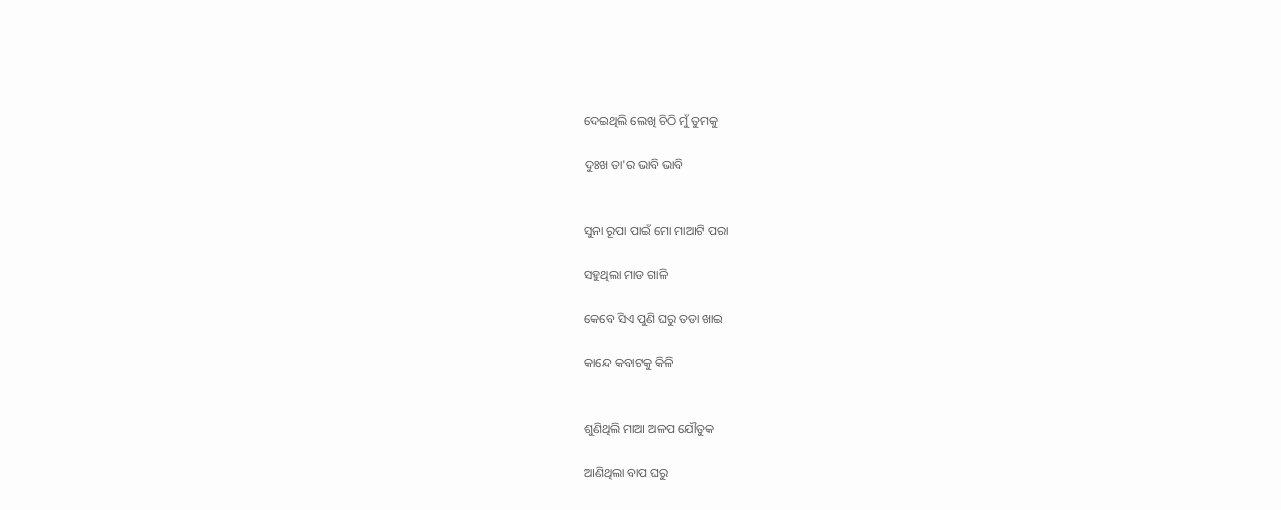ଦେଇଥିଲି ଲେଖି ଚିଠି ମୁଁ ତୁମକୁ

ଦୁଃଖ ତା'ର ଭାବି ଭାବି


ସୁନା ରୂପା ପାଇଁ ମୋ ମାଆଟି ପରା

ସହୁଥିଲା ମାଡ ଗାଳି

କେବେ ସିଏ ପୁଣି ଘରୁ ତଡା ଖାଇ

କାନ୍ଦେ କବାଟକୁ କିଳି


ଶୁଣିଥିଲି ମାଆ ଅଳପ ଯୌତୁକ

ଆଣିଥିଲା ବାପ ଘରୁ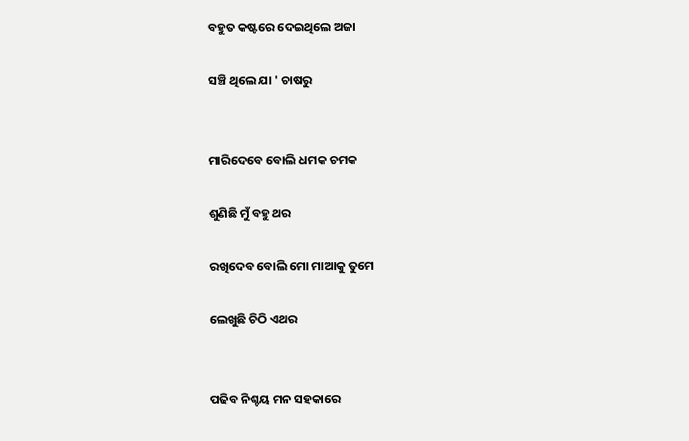ବହୁତ କଷ୍ଟରେ ଦେଇଥିଲେ ଅଜା

ସଞ୍ଚି ଥିଲେ ଯା ' ଚାଷରୁ


ମାରିଦେବେ ବୋଲି ଧମକ ଚମକ

ଶୁଣିଛି ମୁଁ ବହୁ ଥର

ରଖିଦେବ ବୋଲି ମୋ ମାଆକୁ ତୁମେ

ଲେଖୁଛି ଚିଠି ଏଥର


ପଢିବ ନିଶ୍ଚୟ ମନ ସହକାରେ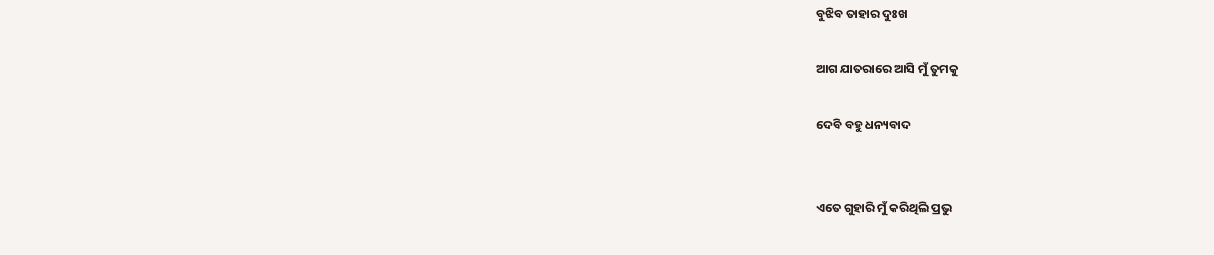ବୁଝିବ ତାହାର ଦୁଃଖ

ଆଗ ଯାତରାରେ ଆସି ମୁଁ ତୁମକୁ

ଦେବି ବହୁ ଧନ୍ୟବାଦ


ଏତେ ଗୁହାରି ମୁଁ କରିଥିଲି ପ୍ରଭୁ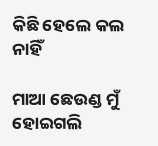କିଛି ହେଲେ କଲ ନାହିଁ

ମାଆ ଛେଉଣ୍ଡ ମୁଁ ହୋଇଗଲି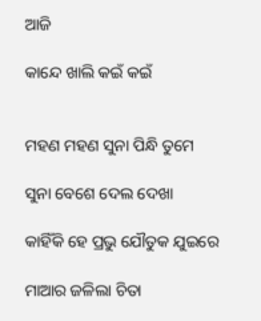ଆଜି

କାନ୍ଦେ ଖାଲି କଇଁ କଇଁ


ମହଣ ମହଣ ସୁନା ପିନ୍ଧି ତୁମେ

ସୁନା ବେଶେ ଦେଲ ଦେଖା

କାହିଁକି ହେ ପ୍ରଭୁ ଯୌତୁକ ଯୁଇରେ

ମାଆର ଜଳିଲା ଚିତା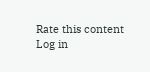Rate this content
Log in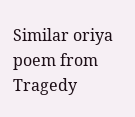Similar oriya poem from Tragedy